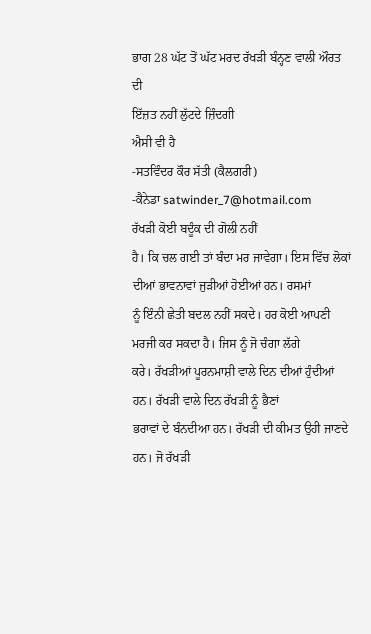ਭਾਗ 28 ਘੱਟ ਤੋਂ ਘੱਟ ਮਰਦ ਰੱਖੜੀ ਬੰਨ੍ਹਣ ਵਾਲੀ ਔਰਤ ਦੀ
ਇੱਜ਼ਤ ਨਹੀਂ ਲੁੱਟਦੇ ਜ਼ਿੰਦਗੀ
ਐਸੀ ਵੀ ਹੈ
-ਸਤਵਿੰਦਰ ਕੌਰ ਸੱਤੀ (ਕੈਲਗਰੀ)
-ਕੈਨੇਡਾ satwinder_7@hotmail.com
ਰੱਖੜੀ ਕੋਈ ਬਦੂੰਕ ਦੀ ਗੋਲੀ ਨਹੀਂ
ਹੈ। ਕਿ ਚਲ ਗਈ ਤਾਂ ਬੰਦਾ ਮਰ ਜਾਵੇਗਾ। ਇਸ ਵਿੱਚ ਲੋਕਾਂ ਦੀਆਂ ਭਾਵਨਾਵਾਂ ਜੁੜੀਆਂ ਹੋਈਆਂ ਹਨ। ਰਸਮਾਂ
ਨੂੰ ਇੰਨੀ ਛੇਤੀ ਬਦਲ ਨਹੀਂ ਸਕਦੇ। ਹਰ ਕੋਈ ਆਪਣੀ ਮਰਜੀ ਕਰ ਸਕਦਾ ਹੈ। ਜਿਸ ਨੂੰ ਜੋ ਚੰਗਾ ਲੱਗੇ
ਕਰੇ। ਰੱਖੜੀਆਂ ਪੂਰਨਮਾਸ਼ੀ ਵਾਲੇ ਦਿਨ ਦੀਆਂ ਹੁੰਦੀਆਂ ਹਨ। ਰੱਖੜੀ ਵਾਲੇ ਦਿਨ ਰੱਖੜੀ ਨੂੰ ਭੈਣਾਂ
ਭਰਾਵਾਂ ਦੇ ਬੰਨਦੀਆ ਹਨ। ਰੱਖੜੀ ਦੀ ਕੀਮਤ ਉਹੀ ਜਾਣਦੇ ਹਨ। ਜੋ ਰੱਖੜੀ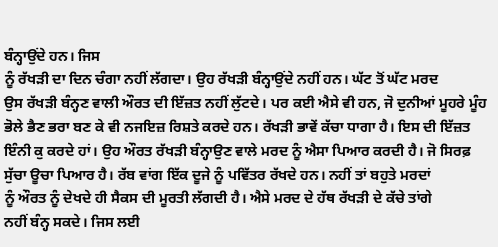ਬੰਨ੍ਹਾਉਂਦੇ ਹਨ। ਜਿਸ
ਨੂੰ ਰੱਖੜੀ ਦਾ ਦਿਨ ਚੰਗਾ ਨਹੀਂ ਲੱਗਦਾ। ਉਹ ਰੱਖੜੀ ਬੰਨ੍ਹਾਉਂਦੇ ਨਹੀਂ ਹਨ। ਘੱਟ ਤੋਂ ਘੱਟ ਮਰਦ
ਉਸ ਰੱਖੜੀ ਬੰਨ੍ਹਣ ਵਾਲੀ ਔਰਤ ਦੀ ਇੱਜ਼ਤ ਨਹੀਂ ਲੁੱਟਦੇ। ਪਰ ਕਈ ਐਸੇ ਵੀ ਹਨ, ਜੋ ਦੁਨੀਆਂ ਮੂਹਰੇ ਮੂੰਹ
ਭੋਲੇ ਭੈਣ ਭਰਾ ਬਣ ਕੇ ਵੀ ਨਜਇਜ਼ ਰਿਸ਼ਤੇ ਕਰਦੇ ਹਨ। ਰੱਖੜੀ ਭਾਵੇਂ ਕੱਚਾ ਧਾਗਾ ਹੈ। ਇਸ ਦੀ ਇੱਜ਼ਤ
ਇੰਨੀ ਕੁ ਕਰਦੇ ਹਾਂ। ਉਹ ਔਰਤ ਰੱਖੜੀ ਬੰਨ੍ਹਾਉਣ ਵਾਲੇ ਮਰਦ ਨੂੰ ਐਸਾ ਪਿਆਰ ਕਰਦੀ ਹੈ। ਜੋ ਸਿਰਫ਼
ਸੁੱਚਾ ਊਚਾ ਪਿਆਰ ਹੈ। ਰੱਬ ਵਾਂਗ ਇੱਕ ਦੂਜੇ ਨੂੰ ਪਵਿੱਤਰ ਰੱਖਦੇ ਹਨ। ਨਹੀਂ ਤਾਂ ਬਹੁਤੇ ਮਰਦਾਂ
ਨੂੰ ਔਰਤ ਨੂੰ ਦੇਖਦੇ ਹੀ ਸੈਕਸ ਦੀ ਮੂਰਤੀ ਲੱਗਦੀ ਹੈ। ਐਸੇ ਮਰਦ ਦੇ ਹੱਥ ਰੱਖੜੀ ਦੇ ਕੱਚੇ ਤਾਂਗੇ
ਨਹੀਂ ਬੰਨ੍ਹ ਸਕਦੇ। ਜਿਸ ਲਈ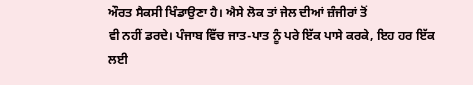ਔਰਤ ਸੈਕਸੀ ਖਿੰਡਾਉਣਾ ਹੈ। ਐਸੇ ਲੋਕ ਤਾਂ ਜੇਲ ਦੀਆਂ ਜ਼ੰਜੀਰਾਂ ਤੋਂ
ਵੀ ਨਹੀਂ ਡਰਦੇ। ਪੰਜਾਬ ਵਿੱਚ ਜਾਤ-ਪਾਤ ਨੂੰ ਪਰੇ ਇੱਕ ਪਾਸੇ ਕਰਕੇ, ਇਹ ਹਰ ਇੱਕ ਲਈ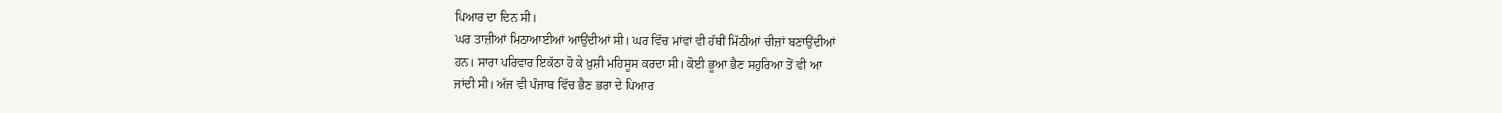ਪਿਆਰ ਦਾ ਦਿਨ ਸੀ।
ਘਰ ਤਾਜ਼ੀਆਂ ਮਿਠਾਆਈਆਂ ਆਉਂਦੀਆਂ ਸੀ। ਘਰ ਵਿੱਚ ਮਾਂਵਾਂ ਵੀ ਹੱਥੀਂ ਮਿੱਠੀਆਂ ਚੀਜ਼ਾਂ ਬਣਾਉਂਦੀਆਂ
ਹਨ। ਸਾਰਾ ਪਰਿਵਾਰ ਇਕੱਠਾ ਹੋ ਕੇ ਖ਼ੁਸ਼ੀ ਮਹਿਸੂਸ ਕਰਦਾ ਸੀ। ਕੋਈ ਭੂਆ ਭੈਣ ਸਹੁਰਿਆ ਤੋਂ ਵੀ ਆ
ਜਾਂਦੀ ਸੀ। ਅੱਜ ਵੀ ਪੰਜਾਬ ਵਿੱਚ ਭੈਣ ਭਰਾ ਦੇ ਪਿਆਰ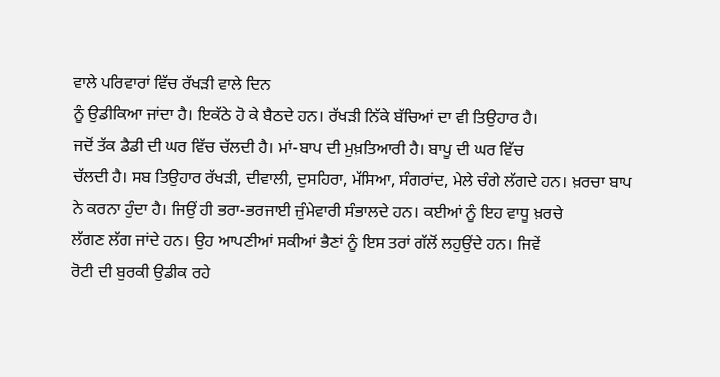ਵਾਲੇ ਪਰਿਵਾਰਾਂ ਵਿੱਚ ਰੱਖੜੀ ਵਾਲੇ ਦਿਨ
ਨੂੰ ਉਡੀਕਿਆ ਜਾਂਦਾ ਹੈ। ਇਕੱਠੇ ਹੋ ਕੇ ਬੈਠਦੇ ਹਨ। ਰੱਖੜੀ ਨਿੱਕੇ ਬੱਚਿਆਂ ਦਾ ਵੀ ਤਿਉਹਾਰ ਹੈ।
ਜਦੋਂ ਤੱਕ ਡੈਡੀ ਦੀ ਘਰ ਵਿੱਚ ਚੱਲਦੀ ਹੈ। ਮਾਂ-ਬਾਪ ਦੀ ਮੁਖ਼ਤਿਆਰੀ ਹੈ। ਬਾਪੂ ਦੀ ਘਰ ਵਿੱਚ
ਚੱਲਦੀ ਹੈ। ਸਬ ਤਿਉਹਾਰ ਰੱਖੜੀ, ਦੀਵਾਲੀ, ਦੁਸਹਿਰਾ, ਮੱਸਿਆ, ਸੰਗਰਾਂਦ, ਮੇਲੇ ਚੰਗੇ ਲੱਗਦੇ ਹਨ। ਖ਼ਰਚਾ ਬਾਪ
ਨੇ ਕਰਨਾ ਹੁੰਦਾ ਹੈ। ਜਿਉਂ ਹੀ ਭਰਾ-ਭਰਜਾਈ ਜ਼ੁੰਮੇਵਾਰੀ ਸੰਭਾਲਦੇ ਹਨ। ਕਈਆਂ ਨੂੰ ਇਹ ਵਾਧੂ ਖ਼ਰਚੇ
ਲੱਗਣ ਲੱਗ ਜਾਂਦੇ ਹਨ। ਉਹ ਆਪਣੀਆਂ ਸਕੀਆਂ ਭੈਣਾਂ ਨੂੰ ਇਸ ਤਰਾਂ ਗੱਲੋਂ ਲਹੁਉਂਦੇ ਹਨ। ਜਿਵੇਂ
ਰੋਟੀ ਦੀ ਬੁਰਕੀ ਉਡੀਕ ਰਹੇ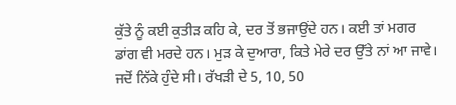ਕੁੱਤੇ ਨੂੰ ਕਈ ਕੁਤੀੜ ਕਹਿ ਕੇ, ਦਰ ਤੋਂ ਭਜਾਉਂਦੇ ਹਨ। ਕਈ ਤਾਂ ਮਗਰ
ਡਾਂਗ ਵੀ ਮਰਦੇ ਹਨ। ਮੁੜ ਕੇ ਦੁਆਰਾ, ਕਿਤੇ ਮੇਰੇ ਦਰ ਉੱਤੇ ਨਾਂ ਆ ਜਾਵੇ।
ਜਦੋਂ ਨਿੱਕੇ ਹੁੰਦੇ ਸੀ। ਰੱਖੜੀ ਦੇ 5, 10, 50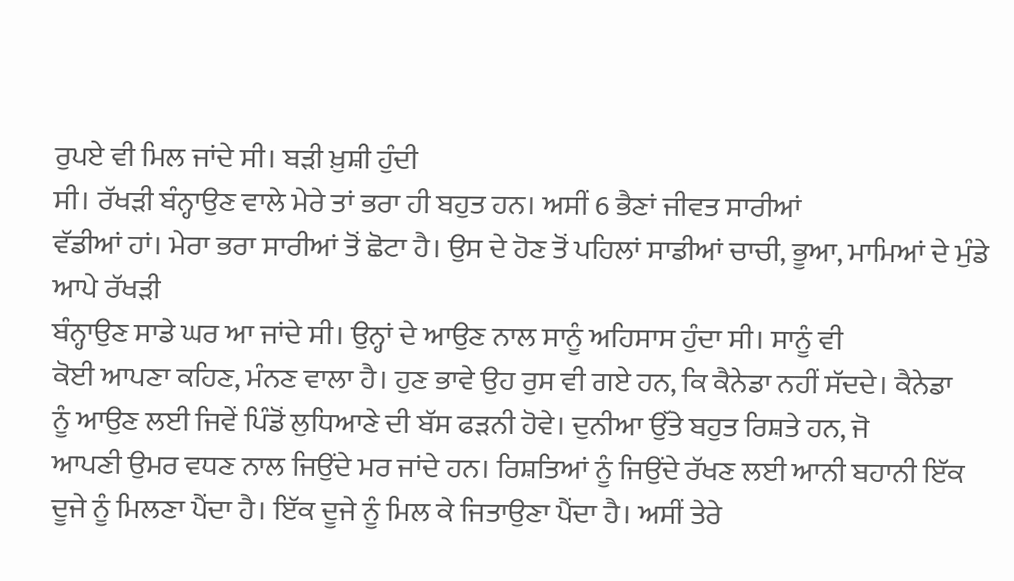ਰੁਪਏ ਵੀ ਮਿਲ ਜਾਂਦੇ ਸੀ। ਬੜੀ ਖ਼ੁਸ਼ੀ ਹੁੰਦੀ
ਸੀ। ਰੱਖੜੀ ਬੰਨ੍ਹਾਉਣ ਵਾਲੇ ਮੇਰੇ ਤਾਂ ਭਰਾ ਹੀ ਬਹੁਤ ਹਨ। ਅਸੀਂ 6 ਭੈਣਾਂ ਜੀਵਤ ਸਾਰੀਆਂ
ਵੱਡੀਆਂ ਹਾਂ। ਮੇਰਾ ਭਰਾ ਸਾਰੀਆਂ ਤੋਂ ਛੋਟਾ ਹੈ। ਉਸ ਦੇ ਹੋਣ ਤੋਂ ਪਹਿਲਾਂ ਸਾਡੀਆਂ ਚਾਚੀ, ਭੂਆ, ਮਾਮਿਆਂ ਦੇ ਮੁੰਡੇ ਆਪੇ ਰੱਖੜੀ
ਬੰਨ੍ਹਾਉਣ ਸਾਡੇ ਘਰ ਆ ਜਾਂਦੇ ਸੀ। ਉਨ੍ਹਾਂ ਦੇ ਆਉਣ ਨਾਲ ਸਾਨੂੰ ਅਹਿਸਾਸ ਹੁੰਦਾ ਸੀ। ਸਾਨੂੰ ਵੀ
ਕੋਈ ਆਪਣਾ ਕਹਿਣ, ਮੰਨਣ ਵਾਲਾ ਹੈ। ਹੁਣ ਭਾਵੇ ਉਹ ਰੁਸ ਵੀ ਗਏ ਹਨ, ਕਿ ਕੈਨੇਡਾ ਨਹੀਂ ਸੱਦਦੇ। ਕੈਨੇਡਾ
ਨੂੰ ਆਉਣ ਲਈ ਜਿਵੇਂ ਪਿੰਡੋਂ ਲੁਧਿਆਣੇ ਦੀ ਬੱਸ ਫੜਨੀ ਹੋਵੇ। ਦੁਨੀਆ ਉੱਤੇ ਬਹੁਤ ਰਿਸ਼ਤੇ ਹਨ, ਜੋ
ਆਪਣੀ ਉਮਰ ਵਧਣ ਨਾਲ ਜਿਉਂਦੇ ਮਰ ਜਾਂਦੇ ਹਨ। ਰਿਸ਼ਤਿਆਂ ਨੂੰ ਜਿਉਂਦੇ ਰੱਖਣ ਲਈ ਆਨੀ ਬਹਾਨੀ ਇੱਕ
ਦੂਜੇ ਨੂੰ ਮਿਲਣਾ ਪੈਂਦਾ ਹੈ। ਇੱਕ ਦੂਜੇ ਨੂੰ ਮਿਲ ਕੇ ਜਿਤਾਉਣਾ ਪੈਂਦਾ ਹੈ। ਅਸੀਂ ਤੇਰੇ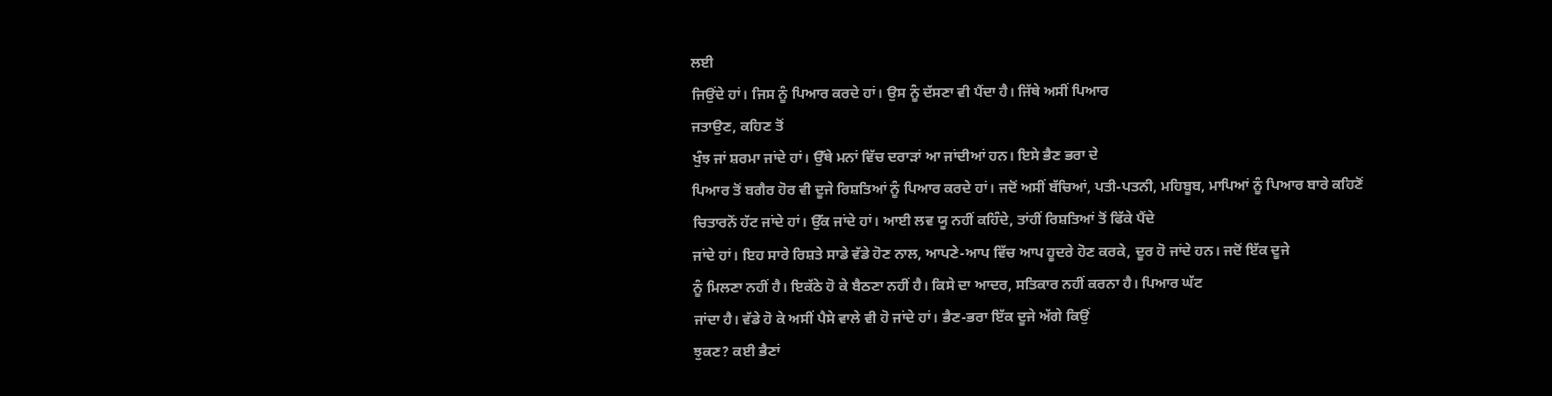ਲਈ
ਜਿਉਂਦੇ ਹਾਂ। ਜਿਸ ਨੂੰ ਪਿਆਰ ਕਰਦੇ ਹਾਂ। ਉਸ ਨੂੰ ਦੱਸਣਾ ਵੀ ਪੈਂਦਾ ਹੈ। ਜਿੱਥੇ ਅਸੀਂ ਪਿਆਰ
ਜਤਾਉਣ, ਕਹਿਣ ਤੋਂ
ਖੁੰਝ ਜਾਂ ਸ਼ਰਮਾ ਜਾਂਦੇ ਹਾਂ। ਉੱਥੇ ਮਨਾਂ ਵਿੱਚ ਦਰਾੜਾਂ ਆ ਜਾਂਦੀਆਂ ਹਨ। ਇਸੇ ਭੈਣ ਭਰਾ ਦੇ
ਪਿਆਰ ਤੋਂ ਬਗੈਰ ਹੋਰ ਵੀ ਦੂਜੇ ਰਿਸ਼ਤਿਆਂ ਨੂੰ ਪਿਆਰ ਕਰਦੇ ਹਾਂ। ਜਦੋਂ ਅਸੀਂ ਬੱਚਿਆਂ, ਪਤੀ-ਪਤਨੀ, ਮਹਿਬੂਬ, ਮਾਪਿਆਂ ਨੂੰ ਪਿਆਰ ਬਾਰੇ ਕਹਿਣੋਂ
ਚਿਤਾਰਨੋਂ ਹੱਟ ਜਾਂਦੇ ਹਾਂ। ਉੱਕ ਜਾਂਦੇ ਹਾਂ। ਆਈ ਲਵ ਯੂ ਨਹੀਂ ਕਹਿੰਦੇ, ਤਾਂਹੀਂ ਰਿਸ਼ਤਿਆਂ ਤੋਂ ਫਿੱਕੇ ਪੈਂਦੇ
ਜਾਂਦੇ ਹਾਂ। ਇਹ ਸਾਰੇ ਰਿਸ਼ਤੇ ਸਾਡੇ ਵੱਡੇ ਹੋਣ ਨਾਲ, ਆਪਣੇ-ਆਪ ਵਿੱਚ ਆਪ ਹੂਦਰੇ ਹੋਣ ਕਰਕੇ, ਦੂਰ ਹੋ ਜਾਂਦੇ ਹਨ। ਜਦੋਂ ਇੱਕ ਦੂਜੇ
ਨੂੰ ਮਿਲਣਾ ਨਹੀਂ ਹੈ। ਇਕੱਠੇ ਹੋ ਕੇ ਬੈਠਣਾ ਨਹੀਂ ਹੈ। ਕਿਸੇ ਦਾ ਆਦਰ, ਸਤਿਕਾਰ ਨਹੀਂ ਕਰਨਾ ਹੈ। ਪਿਆਰ ਘੱਟ
ਜਾਂਦਾ ਹੈ। ਵੱਡੇ ਹੋ ਕੇ ਅਸੀਂ ਪੈਸੇ ਵਾਲੇ ਵੀ ਹੋ ਜਾਂਦੇ ਹਾਂ। ਭੈਣ-ਭਰਾ ਇੱਕ ਦੂਜੇ ਅੱਗੇ ਕਿਉਂ
ਝੁਕਣ? ਕਈ ਭੈਣਾਂ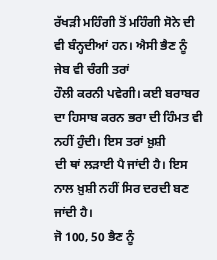ਰੱਖੜੀ ਮਹਿੰਗੀ ਤੋਂ ਮਹਿੰਗੀ ਸੋਨੇ ਦੀ ਵੀ ਬੰਨ੍ਹਦੀਆਂ ਹਨ। ਐਸੀ ਭੈਣ ਨੂੰ ਜੇਬ ਵੀ ਚੰਗੀ ਤਰਾਂ
ਹੌਲੀ ਕਰਨੀ ਪਵੇਗੀ। ਕਈ ਬਰਾਬਰ ਦਾ ਹਿਸਾਬ ਕਰਨ ਭਰਾ ਦੀ ਹਿੰਮਤ ਵੀ ਨਹੀਂ ਹੁੰਦੀ। ਇਸ ਤਰਾਂ ਖ਼ੁਸ਼ੀ
ਦੀ ਥਾਂ ਲੜਾਈ ਪੈ ਜਾਂਦੀ ਹੈ। ਇਸ ਨਾਲ ਖ਼ੁਸ਼ੀ ਨਹੀਂ ਸਿਰ ਦਰਦੀ ਬਣ ਜਾਂਦੀ ਹੈ।
ਜੋ 100, 50 ਭੈਣ ਨੂੰ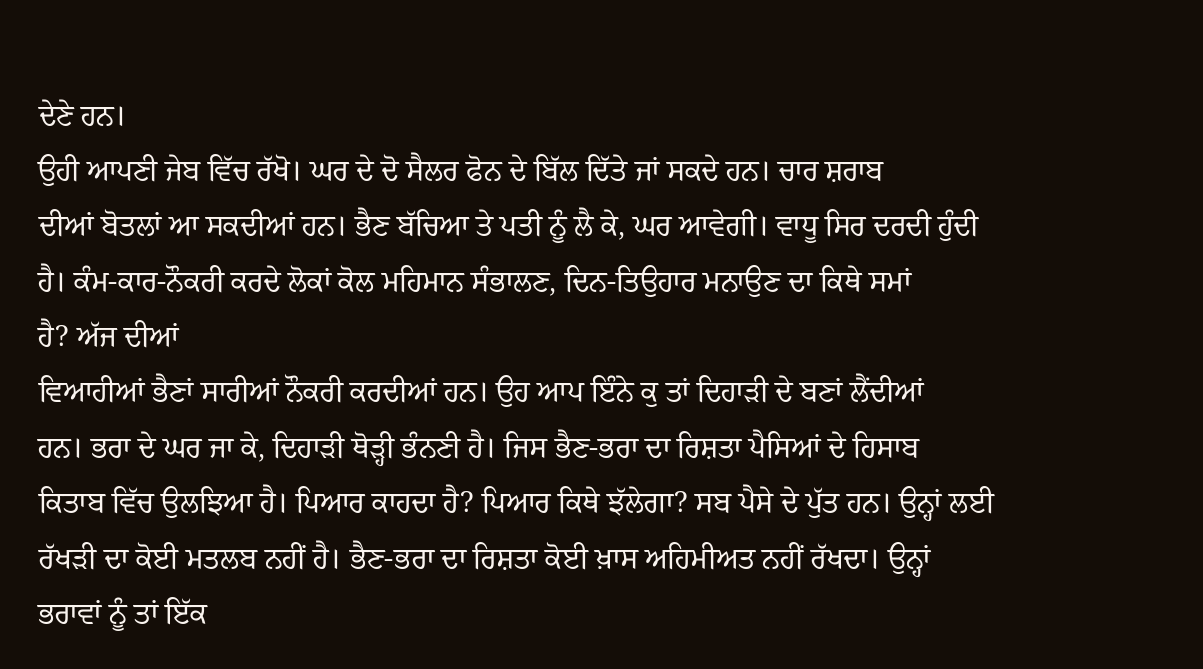ਦੇਣੇ ਹਨ।
ਉਹੀ ਆਪਣੀ ਜੇਬ ਵਿੱਚ ਰੱਖੋ। ਘਰ ਦੇ ਦੋ ਸੈਲਰ ਫੋਨ ਦੇ ਬਿੱਲ ਦਿੱਤੇ ਜਾਂ ਸਕਦੇ ਹਨ। ਚਾਰ ਸ਼ਰਾਬ
ਦੀਆਂ ਬੋਤਲਾਂ ਆ ਸਕਦੀਆਂ ਹਨ। ਭੈਣ ਬੱਚਿਆ ਤੇ ਪਤੀ ਨੂੰ ਲੈ ਕੇ, ਘਰ ਆਵੇਗੀ। ਵਾਧੂ ਸਿਰ ਦਰਦੀ ਹੁੰਦੀ
ਹੈ। ਕੰਮ-ਕਾਰ-ਨੌਕਰੀ ਕਰਦੇ ਲੋਕਾਂ ਕੋਲ ਮਹਿਮਾਨ ਸੰਭਾਲਣ, ਦਿਨ-ਤਿਉਹਾਰ ਮਨਾਉਣ ਦਾ ਕਿਥੇ ਸਮਾਂ
ਹੈ? ਅੱਜ ਦੀਆਂ
ਵਿਆਹੀਆਂ ਭੈਣਾਂ ਸਾਰੀਆਂ ਨੌਕਰੀ ਕਰਦੀਆਂ ਹਨ। ਉਹ ਆਪ ਇੰਨੇ ਕੁ ਤਾਂ ਦਿਹਾੜੀ ਦੇ ਬਣਾਂ ਲੈਂਦੀਆਂ
ਹਨ। ਭਰਾ ਦੇ ਘਰ ਜਾ ਕੇ, ਦਿਹਾੜੀ ਥੋੜ੍ਹੀ ਭੰਨਣੀ ਹੈ। ਜਿਸ ਭੈਣ-ਭਰਾ ਦਾ ਰਿਸ਼ਤਾ ਪੈਸਿਆਂ ਦੇ ਹਿਸਾਬ
ਕਿਤਾਬ ਵਿੱਚ ਉਲਝਿਆ ਹੈ। ਪਿਆਰ ਕਾਹਦਾ ਹੈ? ਪਿਆਰ ਕਿਥੇ ਝੱਲੇਗਾ? ਸਬ ਪੈਸੇ ਦੇ ਪੁੱਤ ਹਨ। ਉਨ੍ਹਾਂ ਲਈ
ਰੱਖੜੀ ਦਾ ਕੋਈ ਮਤਲਬ ਨਹੀਂ ਹੈ। ਭੈਣ-ਭਰਾ ਦਾ ਰਿਸ਼ਤਾ ਕੋਈ ਖ਼ਾਸ ਅਹਿਮੀਅਤ ਨਹੀਂ ਰੱਖਦਾ। ਉਨ੍ਹਾਂ
ਭਰਾਵਾਂ ਨੂੰ ਤਾਂ ਇੱਕ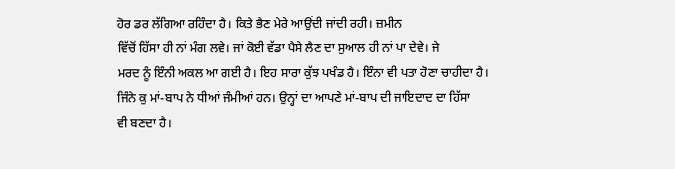ਹੋਰ ਡਰ ਲੱਗਿਆ ਰਹਿੰਦਾ ਹੈ। ਕਿਤੇ ਭੈਣ ਮੇਰੇ ਆਉਂਦੀ ਜਾਂਦੀ ਰਹੀ। ਜ਼ਮੀਨ
ਵਿੱਚੋਂ ਹਿੱਸਾ ਹੀ ਨਾਂ ਮੰਗ ਲਵੇ। ਜਾਂ ਕੋਈ ਵੱਡਾ ਪੈਸੇ ਲੈਣ ਦਾ ਸੁਆਲ ਹੀ ਨਾਂ ਪਾ ਦੇਵੇ। ਜੇ
ਮਰਦ ਨੂੰ ਇੰਨੀ ਅਕਲ ਆ ਗਈ ਹੈ। ਇਹ ਸਾਰਾ ਕੁੱਝ ਪਖੰਡ ਹੈ। ਇੰਨਾ ਵੀ ਪਤਾ ਹੋਣਾ ਚਾਹੀਦਾ ਹੈ।
ਜਿੰਨੇ ਕੁ ਮਾਂ-ਬਾਪ ਨੇ ਧੀਆਂ ਜੰਮੀਆਂ ਹਨ। ਉਨ੍ਹਾਂ ਦਾ ਆਪਣੇ ਮਾਂ-ਬਾਪ ਦੀ ਜਾਇਦਾਦ ਦਾ ਹਿੱਸਾ
ਵੀ ਬਣਦਾ ਹੈ।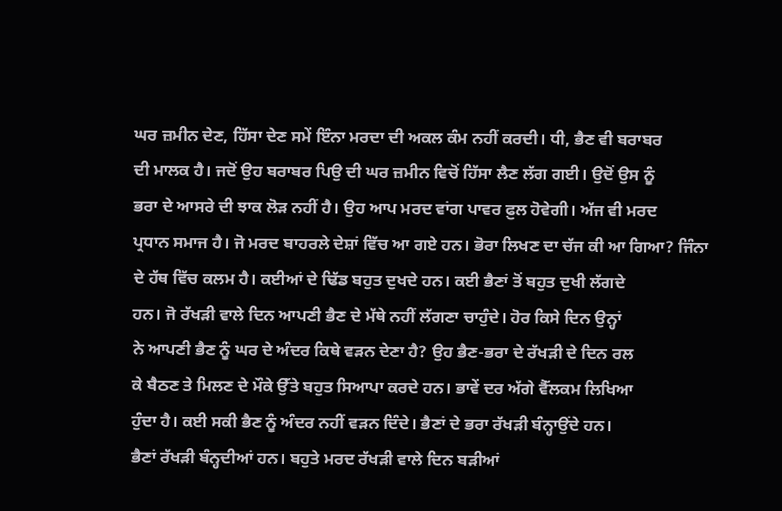ਘਰ ਜ਼ਮੀਨ ਦੇਣ, ਹਿੱਸਾ ਦੇਣ ਸਮੇਂ ਇੰਨਾ ਮਰਦਾ ਦੀ ਅਕਲ ਕੰਮ ਨਹੀਂ ਕਰਦੀ। ਧੀ, ਭੈਣ ਵੀ ਬਰਾਬਰ
ਦੀ ਮਾਲਕ ਹੈ। ਜਦੋਂ ਉਹ ਬਰਾਬਰ ਪਿਉ ਦੀ ਘਰ ਜ਼ਮੀਨ ਵਿਚੋਂ ਹਿੱਸਾ ਲੈਣ ਲੱਗ ਗਈ। ਉਦੋਂ ਉਸ ਨੂੰ
ਭਰਾ ਦੇ ਆਸਰੇ ਦੀ ਝਾਕ ਲੋੜ ਨਹੀਂ ਹੈ। ਉਹ ਆਪ ਮਰਦ ਵਾਂਗ ਪਾਵਰ ਫ਼ੁਲ ਹੋਵੇਗੀ। ਅੱਜ ਵੀ ਮਰਦ
ਪ੍ਰਧਾਨ ਸਮਾਜ ਹੈ। ਜੋ ਮਰਦ ਬਾਹਰਲੇ ਦੇਸ਼ਾਂ ਵਿੱਚ ਆ ਗਏ ਹਨ। ਭੋਰਾ ਲਿਖਣ ਦਾ ਚੱਜ ਕੀ ਆ ਗਿਆ? ਜਿੰਨਾ
ਦੇ ਹੱਥ ਵਿੱਚ ਕਲਮ ਹੈ। ਕਈਆਂ ਦੇ ਢਿੱਡ ਬਹੁਤ ਦੁਖਦੇ ਹਨ। ਕਈ ਭੈਣਾਂ ਤੋਂ ਬਹੁਤ ਦੁਖੀ ਲੱਗਦੇ
ਹਨ। ਜੋ ਰੱਖੜੀ ਵਾਲੇ ਦਿਨ ਆਪਣੀ ਭੈਣ ਦੇ ਮੱਥੇ ਨਹੀਂ ਲੱਗਣਾ ਚਾਹੁੰਦੇ। ਹੋਰ ਕਿਸੇ ਦਿਨ ਉਨ੍ਹਾਂ
ਨੇ ਆਪਣੀ ਭੈਣ ਨੂੰ ਘਰ ਦੇ ਅੰਦਰ ਕਿਥੇ ਵੜਨ ਦੇਣਾ ਹੈ? ਉਹ ਭੈਣ-ਭਰਾ ਦੇ ਰੱਖੜੀ ਦੇ ਦਿਨ ਰਲ
ਕੇ ਬੈਠਣ ਤੇ ਮਿਲਣ ਦੇ ਮੌਕੇ ਉੱਤੇ ਬਹੁਤ ਸਿਆਪਾ ਕਰਦੇ ਹਨ। ਭਾਵੇਂ ਦਰ ਅੱਗੇ ਵੈੱਲਕਮ ਲਿਖਿਆ
ਹੁੰਦਾ ਹੈ। ਕਈ ਸਕੀ ਭੈਣ ਨੂੰ ਅੰਦਰ ਨਹੀਂ ਵੜਨ ਦਿੰਦੇ। ਭੈਣਾਂ ਦੇ ਭਰਾ ਰੱਖੜੀ ਬੰਨ੍ਹਾਉਂਦੇ ਹਨ।
ਭੈਣਾਂ ਰੱਖੜੀ ਬੰਨ੍ਹਦੀਆਂ ਹਨ। ਬਹੁਤੇ ਮਰਦ ਰੱਖੜੀ ਵਾਲੇ ਦਿਨ ਬੜੀਆਂ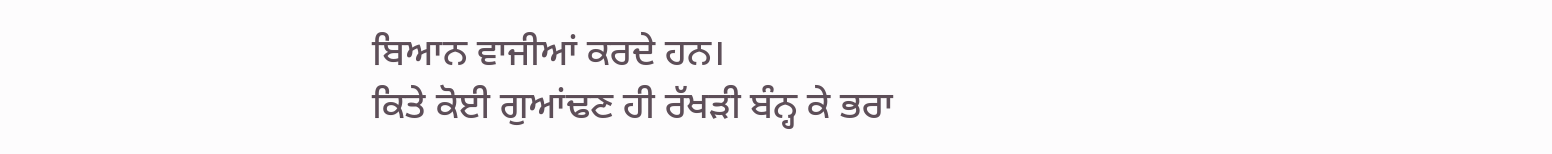ਬਿਆਨ ਵਾਜੀਆਂ ਕਰਦੇ ਹਨ।
ਕਿਤੇ ਕੋਈ ਗੁਆਂਢਣ ਹੀ ਰੱਖੜੀ ਬੰਨ੍ਹ ਕੇ ਭਰਾ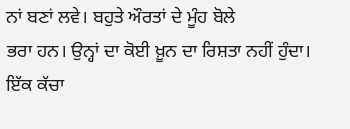ਨਾਂ ਬਣਾਂ ਲਵੇ। ਬਹੁਤੇ ਔਰਤਾਂ ਦੇ ਮੂੰਹ ਬੋਲੇ
ਭਰਾ ਹਨ। ਉਨ੍ਹਾਂ ਦਾ ਕੋਈ ਖ਼ੂਨ ਦਾ ਰਿਸ਼ਤਾ ਨਹੀਂ ਹੁੰਦਾ। ਇੱਕ ਕੱਚਾ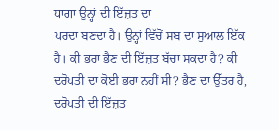ਧਾਗਾ ਉਨ੍ਹਾਂ ਦੀ ਇੱਜ਼ਤ ਦਾ
ਪਰਦਾ ਬਣਦਾ ਹੈ। ਉਨ੍ਹਾਂ ਵਿੱਚੋਂ ਸਬ ਦਾ ਸੁਆਲ ਇੱਕ ਹੈ। ਕੀ ਭਰਾ ਭੈਣ ਦੀ ਇੱਜ਼ਤ ਬੱਚਾ ਸਕਦਾ ਹੈ? ਕੀ ਦਰੋਪਤੀ ਦਾ ਕੋਈ ਭਰਾ ਨਹੀਂ ਸੀ? ਭੈਣ ਦਾ ਉੱਤਰ ਹੈ, ਦਰੋਪਤੀ ਦੀ ਇੱਜ਼ਤ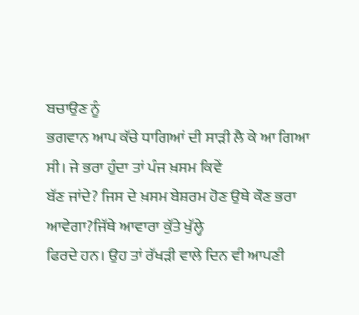ਬਚਾਉਣ ਨੂੰ
ਭਗਵਾਨ ਆਪ ਕੱਚੇ ਧਾਗਿਆਂ ਦੀ ਸਾੜੀ ਲੈ ਕੇ ਆ ਗਿਆ ਸੀ। ਜੇ ਭਰਾ ਹੁੰਦਾ ਤਾਂ ਪੰਜ ਖ਼ਸਮ ਕਿਵੇਂ
ਬੱਣ ਜਾਂਦੇ? ਜਿਸ ਦੇ ਖ਼ਸਮ ਬੇਸ਼ਰਮ ਹੋਣ ਉਥੇ ਕੌਣ ਭਰਾ ਆਵੇਗਾ?ਜਿੱਥੇ ਆਵਾਰਾ ਕੁੱਤੇ ਖੁੱਲ੍ਹੇ
ਫਿਰਦੇ ਹਨ। ਉਹ ਤਾਂ ਰੱਖੜੀ ਵਾਲੇ ਦਿਨ ਵੀ ਆਪਣੀ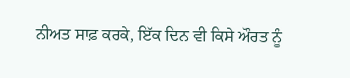ਨੀਅਤ ਸਾਫ਼ ਕਰਕੇ, ਇੱਕ ਦਿਨ ਵੀ ਕਿਸੇ ਔਰਤ ਨੂੰ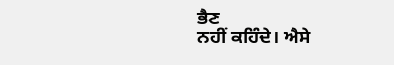ਭੈਣ
ਨਹੀਂ ਕਹਿੰਦੇ। ਐਸੇ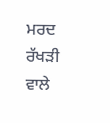ਮਰਦ ਰੱਖੜੀ ਵਾਲੇ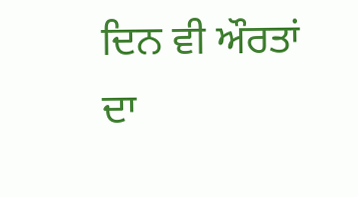ਦਿਨ ਵੀ ਔਰਤਾਂ ਦਾ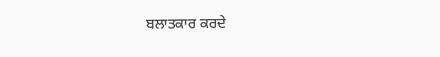ਬਲਾਤਕਾਰ ਕਰਦੇ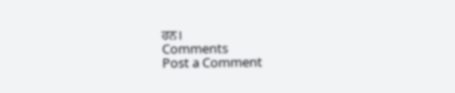ਹਨ।
Comments
Post a Comment